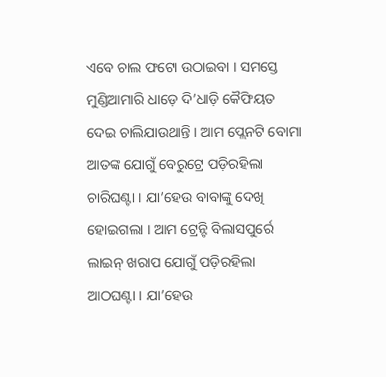ଏବେ ଚାଲ ଫଟୋ ଉଠାଇବା । ସମସ୍ତେ ମୁଣ୍ଡିଆମାରି ଧାଡ଼େ ଦି’ଧାଡ଼ି କୈଫିୟତ ଦେଇ ଚାଲିଯାଉଥାନ୍ତି । ଆମ ପ୍ଲେନଟି ବୋମା ଆତଙ୍କ ଯୋଗୁଁ ବେରୁଟ୍ରେ ପଡ଼ିରହିଲା ଚାରିଘଣ୍ଟା । ଯା’ହେଉ ବାବାଙ୍କୁ ଦେଖି ହୋଇଗଲା । ଆମ ଟ୍ରେନ୍ଟି ବିଲାସପୁର୍ରେ ଲାଇନ୍ ଖରାପ ଯୋଗୁଁ ପଡ଼ିରହିଲା ଆଠଘଣ୍ଟା । ଯା’ହେଉ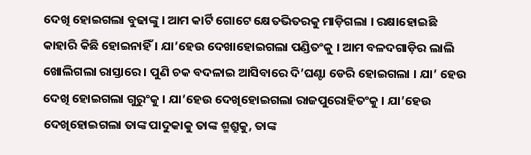ଦେଖି ହୋଇଗଲା ବୁଢାଙ୍କୁ । ଆମ କାର୍ଟି ଗୋଟେ କ୍ଷେତଭିତରକୁ ମାଡ଼ିଗଲା । ରକ୍ଷାହୋଇଛି କାହାରି କିଛି ହୋଇନାହିଁ । ଯା’ହେଉ ଦେଖାହୋଇଗଲା ପଣ୍ଡିତଂକୁ । ଆମ ବଳଦଗାଡ଼ିର ଲାଲି ଖୋଲିଗଲା ରାସ୍ତାରେ । ପୁଣି ଚକ ବଦଳାଇ ଆସିବାରେ ଦି’ଘଣ୍ଟା ଡେରି ହୋଇଗଲା । ଯା’ ହେଉ ଦେଖି ହୋଇଗଲା ଗୁରୁଂକୁ । ଯା’ହେଉ ଦେଖିହୋଇଗଲା ରାଜପୁରୋହିତଂକୁ । ଯା’ହେଉ ଦେଖିହୋଇଗଲା ତାଙ୍କ ପାଦୁକାକୁ ତାଙ୍କ ଶ୍ମଶ୍ରୁକୁ, ତାଙ୍କ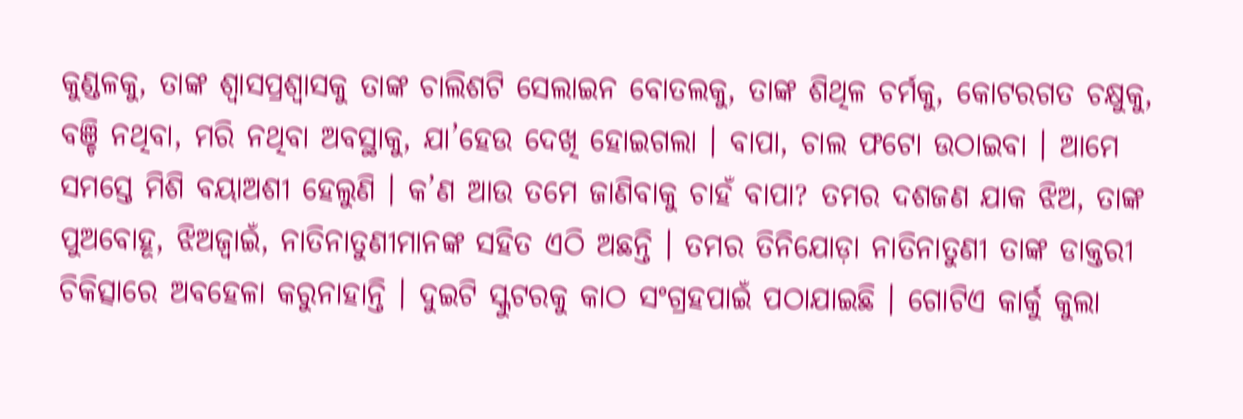କୁଣ୍ଡଳକୁ, ତାଙ୍କ ଶ୍ୱାସପ୍ରଶ୍ୱାସକୁ ତାଙ୍କ ଚାଲିଶଟି ସେଲାଇନ ବୋତଲକୁ, ତାଙ୍କ ଶିଥିଳ ଚର୍ମକୁ, କୋଟରଗତ ଚକ୍ଷୁକୁ, ବଞ୍ଚି ନଥିବା, ମରି ନଥିବା ଅବସ୍ଥାକୁ, ଯା’ହେଉ ଦେଖି ହୋଇଗଲା । ବାପା, ଚାଲ ଫଟୋ ଉଠାଇବା । ଆମେ ସମସ୍ତେ ମିଶି ବୟାଅଶୀ ହେଲୁଣି । କ’ଣ ଆଉ ତମେ ଜାଣିବାକୁ ଚାହଁ ବାପା? ତମର ଦଶଜଣ ଯାକ ଝିଅ, ତାଙ୍କ ପୁଅବୋହୂ, ଝିଅଜ୍ୱାଇଁ, ନାତିନାତୁଣୀମାନଙ୍କ ସହିତ ଏଠି ଅଛନ୍ତି । ତମର ତିନିଯୋଡ଼ା ନାତିନାତୁଣୀ ତାଙ୍କ ଡାକ୍ତରୀ ଚିକିତ୍ସାରେ ଅବହେଳା କରୁନାହାନ୍ତି । ଦୁଇଟି ସ୍କୁଟରକୁ କାଠ ସଂଗ୍ରହପାଇଁ ପଠାଯାଇଛି । ଗୋଟିଏ କାର୍କୁ କୁଲା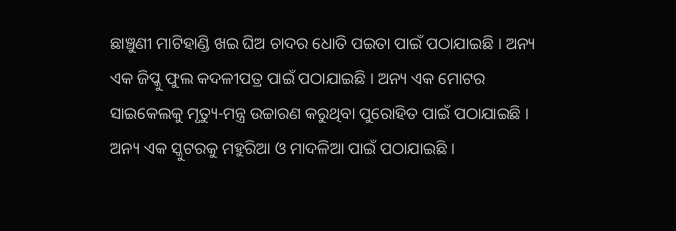ଛାଞ୍ଚୁଣୀ ମାଟିହାଣ୍ଡି ଖଇ ଘିଅ ଚାଦର ଧୋତି ପଇତା ପାଇଁ ପଠାଯାଇଛି । ଅନ୍ୟ ଏକ ଜିପ୍କୁ ଫୁଲ କଦଳୀପତ୍ର ପାଇଁ ପଠାଯାଇଛି । ଅନ୍ୟ ଏକ ମୋଟର ସାଇକେଲକୁ ମୃତ୍ୟୁ-ମନ୍ତ୍ର ଉଚ୍ଚାରଣ କରୁଥିବା ପୁରୋହିତ ପାଇଁ ପଠାଯାଇଛି । ଅନ୍ୟ ଏକ ସ୍କୁଟରକୁ ମହୁରିଆ ଓ ମାଦଳିଆ ପାଇଁ ପଠାଯାଇଛି ।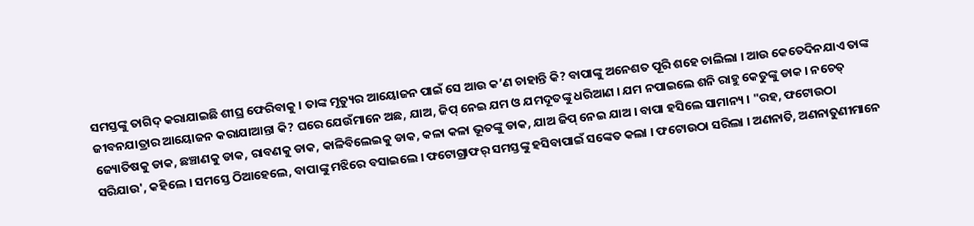ସମସ୍ତଙ୍କୁ ତାଗିଦ୍ କରାଯାଇଛି ଶୀଘ୍ର ଫେରିବାକୁ । ତାଙ୍କ ମୃତ୍ୟୁର ଆୟୋଜନ ପାଇଁ ସେ ଆଉ କ’ଣ ଚାହାନ୍ତି କି? ବାପାଙ୍କୁ ଅନେଶତ ପୂରି ଶହେ ଚାଲିଲା । ଆଉ କେତେଦିନଯାଏ ତାଙ୍କ ଜୀବନଯାତ୍ରାର ଆୟୋଜନ କରାଯାଆନ୍ତା କି? ଘରେ ଯେଉଁମାନେ ଅଛ, ଯାଅ, ଜିପ୍ ନେଇ ଯମ ଓ ଯମଦୂତଙ୍କୁ ଧରିଆଣ । ଯମ ନପାଇଲେ ଶନି ରାହୁ କେତୁଙ୍କୁ ଡାକ । ନଚେତ୍ ଜ୍ୟୋତିଷକୁ ଡାକ, ଛଞ୍ଚାଣକୁ ଡାକ, ରାବଣକୁ ଡାକ, କାଳିବିଲେଇକୁ ଡାକ, କଳା କଳା ଭୂତଙ୍କୁ ଡାକ, ଯାଅ ଜିପ୍ ନେଇ ଯାଅ । ବାପା ହସିଲେ ସାମାନ୍ୟ । "ରହ, ଫଟୋଉଠା ସରିଯାଉ', କହିଲେ । ସମସ୍ତେ ଠିଆହେଲେ, ବାପାଙ୍କୁ ମଝିରେ ବସାଇଲେ । ଫଟୋଗ୍ରାଫର୍ ସମସ୍ତଙ୍କୁ ହସିବାପାଇଁ ସଙ୍କେତ କଲା । ଫଟୋଉଠା ସରିଲା । ଅଣନାତି, ଅଣନାତୁଣୀମାନେ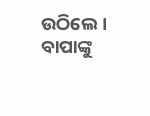ଉଠିଲେ । ବାପାଙ୍କୁ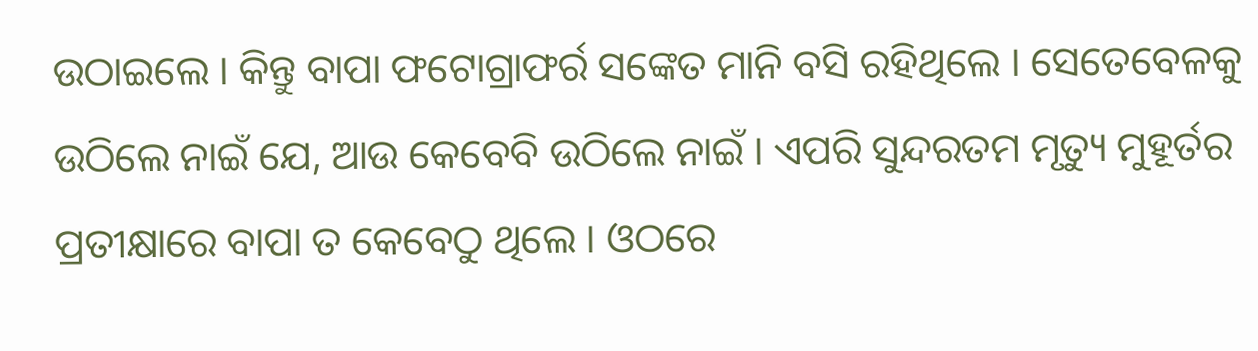ଉଠାଇଲେ । କିନ୍ତୁ ବାପା ଫଟୋଗ୍ରାଫର୍ର ସଙ୍କେତ ମାନି ବସି ରହିଥିଲେ । ସେତେବେଳକୁ ଉଠିଲେ ନାଇଁ ଯେ, ଆଉ କେବେବି ଉଠିଲେ ନାଇଁ । ଏପରି ସୁନ୍ଦରତମ ମୃତ୍ୟୁ ମୁହୂର୍ତର ପ୍ରତୀକ୍ଷାରେ ବାପା ତ କେବେଠୁ ଥିଲେ । ଓଠରେ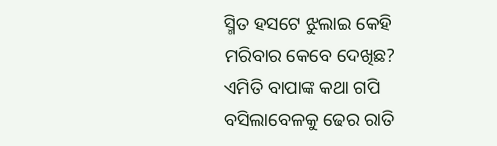ସ୍ମିତ ହସଟେ ଝୁଲାଇ କେହି ମରିବାର କେବେ ଦେଖିଛ? ଏମିତି ବାପାଙ୍କ କଥା ଗପି ବସିଲାବେଳକୁ ଢେର ରାତି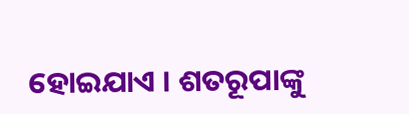ହୋଇଯାଏ । ଶତରୂପାଙ୍କୁ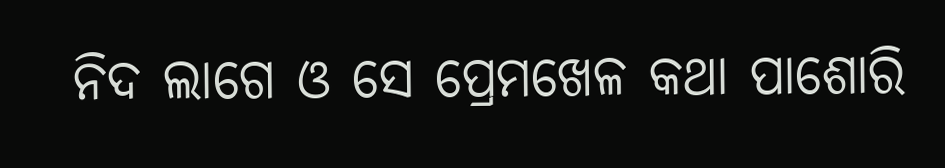ନିଦ ଲାଗେ ଓ ସେ ପ୍ରେମଖେଳ କଥା ପାଶୋରି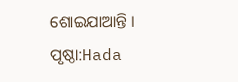ଶୋଇଯାଆନ୍ତି ।
ପୃଷ୍ଠା:Hada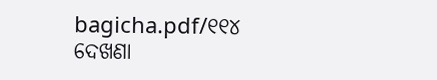bagicha.pdf/୧୧୪
ଦେଖଣା